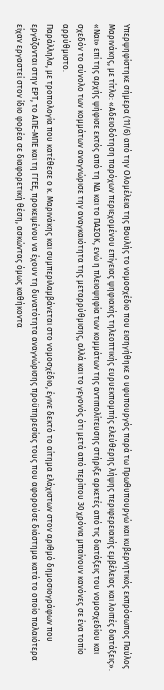Υπερψηφίστηκε σήμερα (11/6) από την Ολομέλεια της Βουλής το νομοσχέδιο που εισηγήθηκε ο υφυπουργός παρά τω Πρωθυπουργώ και κυβερνητικός εκπρόσωπος Παύλος Μαρινάκης, με τίτλο: «Αδειοδότηση παρόχων περιεχομένου επίγειας ψηφιακής τηλεοπτικής ευρυεκπομπής ελεύθερης λήψης περιφερειακής εμβέλειας και λοιπές διατάξεις».
«Ναι» επί της αρχής ψήφισε εκτός από τη ΝΔ και το ΠΑΣΟΚ, ενώ η πλειοψηφία των κομμάτων της αντιπολίτευσης στήριξε αρκετές από τις διατάξεις του νομοσχεδίου και σχεδόν το σύνολο των κομμάτων αναγνώρισε την αναγκαιότητα της μεταρρύθμισης, αλλά και το γεγονός ότι μετά από περίπου 30 χρόνια μπαίνουν κανόνες σε ένα τοπίο αρρύθμιστο.
Παράλληλα, με τροπολογία που κατέθεσε ο κ. Μαρινάκης και συμπεριλαμβάνεται στο νομοσχέδιο, έγινε δεκτό το αίτημα ελάχιστων στον αριθμό δημοσιογράφων που εργάζονται στην ΕΡΤ, το ΑΠΕ-ΜΠΕ και τη ΓΓΕΕ, προκειμένου να έχουν τη δυνατότητα αναγνώρισης προϋπηρεσίας τους που αφορούσε διάστημα κατά το οποίο παλαιότερα είχαν εργαστεί στον ίδιο φορέα σε διαφορετική θέση, ασκώντας όμως καθήκοντα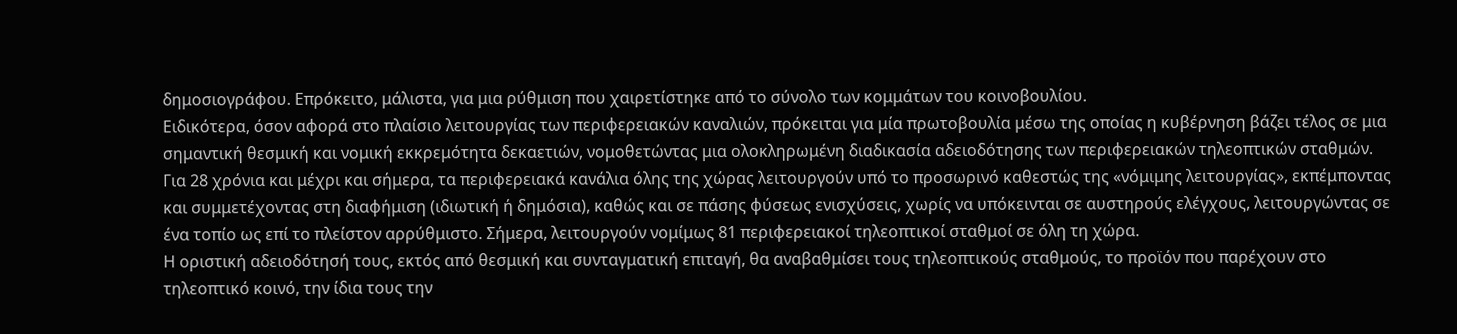δημοσιογράφου. Επρόκειτο, μάλιστα, για μια ρύθμιση που χαιρετίστηκε από το σύνολο των κομμάτων του κοινοβουλίου.
Ειδικότερα, όσον αφορά στο πλαίσιο λειτουργίας των περιφερειακών καναλιών, πρόκειται για μία πρωτοβουλία μέσω της οποίας η κυβέρνηση βάζει τέλος σε μια σημαντική θεσμική και νομική εκκρεμότητα δεκαετιών, νομοθετώντας μια ολοκληρωμένη διαδικασία αδειοδότησης των περιφερειακών τηλεοπτικών σταθμών.
Για 28 χρόνια και μέχρι και σήμερα, τα περιφερειακά κανάλια όλης της χώρας λειτουργούν υπό το προσωρινό καθεστώς της «νόμιμης λειτουργίας», εκπέμποντας και συμμετέχοντας στη διαφήμιση (ιδιωτική ή δημόσια), καθώς και σε πάσης φύσεως ενισχύσεις, χωρίς να υπόκεινται σε αυστηρούς ελέγχους, λειτουργώντας σε ένα τοπίο ως επί το πλείστον αρρύθμιστο. Σήμερα, λειτουργούν νομίμως 81 περιφερειακοί τηλεοπτικοί σταθμοί σε όλη τη χώρα.
Η οριστική αδειοδότησή τους, εκτός από θεσμική και συνταγματική επιταγή, θα αναβαθμίσει τους τηλεοπτικούς σταθμούς, το προϊόν που παρέχουν στο τηλεοπτικό κοινό, την ίδια τους την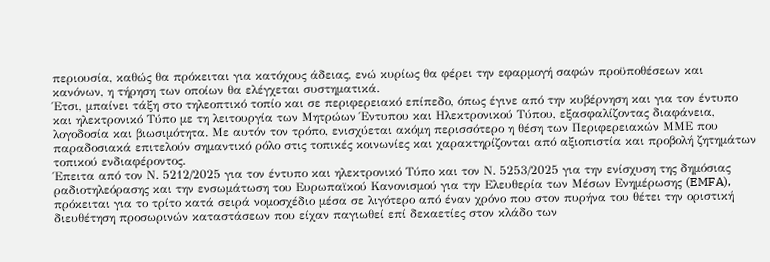περιουσία, καθώς θα πρόκειται για κατόχους άδειας, ενώ κυρίως θα φέρει την εφαρμογή σαφών προϋποθέσεων και κανόνων, η τήρηση των οποίων θα ελέγχεται συστηματικά.
Έτσι, μπαίνει τάξη στο τηλεοπτικό τοπίο και σε περιφερειακό επίπεδο, όπως έγινε από την κυβέρνηση και για τον έντυπο και ηλεκτρονικό Τύπο με τη λειτουργία των Μητρώων Έντυπου και Ηλεκτρονικού Τύπου, εξασφαλίζοντας διαφάνεια, λογοδοσία και βιωσιμότητα. Με αυτόν τον τρόπο, ενισχύεται ακόμη περισσότερο η θέση των Περιφερειακών ΜΜΕ που παραδοσιακά επιτελούν σημαντικό ρόλο στις τοπικές κοινωνίες και χαρακτηρίζονται από αξιοπιστία και προβολή ζητημάτων τοπικού ενδιαφέροντος.
Έπειτα από τον Ν. 5212/2025 για τον έντυπο και ηλεκτρονικό Τύπο και τον Ν. 5253/2025 για την ενίσχυση της δημόσιας ραδιοτηλεόρασης και την ενσωμάτωση του Ευρωπαϊκού Κανονισμού για την Ελευθερία των Μέσων Ενημέρωσης (EMFA), πρόκειται για το τρίτο κατά σειρά νομοσχέδιο μέσα σε λιγότερο από έναν χρόνο που στον πυρήνα του θέτει την οριστική διευθέτηση προσωρινών καταστάσεων που είχαν παγιωθεί επί δεκαετίες στον κλάδο των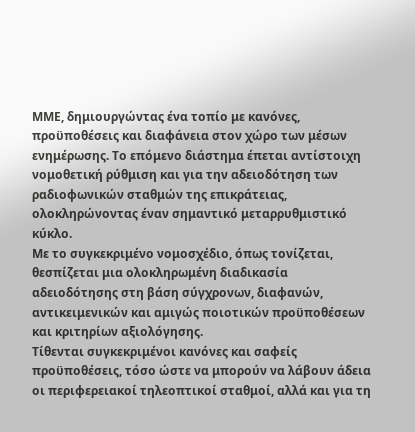ΜΜΕ, δημιουργώντας ένα τοπίο με κανόνες, προϋποθέσεις και διαφάνεια στον χώρο των μέσων ενημέρωσης. Το επόμενο διάστημα έπεται αντίστοιχη νομοθετική ρύθμιση και για την αδειοδότηση των ραδιοφωνικών σταθμών της επικράτειας, ολοκληρώνοντας έναν σημαντικό μεταρρυθμιστικό κύκλο.
Με το συγκεκριμένο νομοσχέδιο, όπως τονίζεται, θεσπίζεται μια ολοκληρωμένη διαδικασία αδειοδότησης στη βάση σύγχρονων, διαφανών, αντικειμενικών και αμιγώς ποιοτικών προϋποθέσεων και κριτηρίων αξιολόγησης.
Τίθενται συγκεκριμένοι κανόνες και σαφείς προϋποθέσεις, τόσο ώστε να μπορούν να λάβουν άδεια οι περιφερειακοί τηλεοπτικοί σταθμοί, αλλά και για τη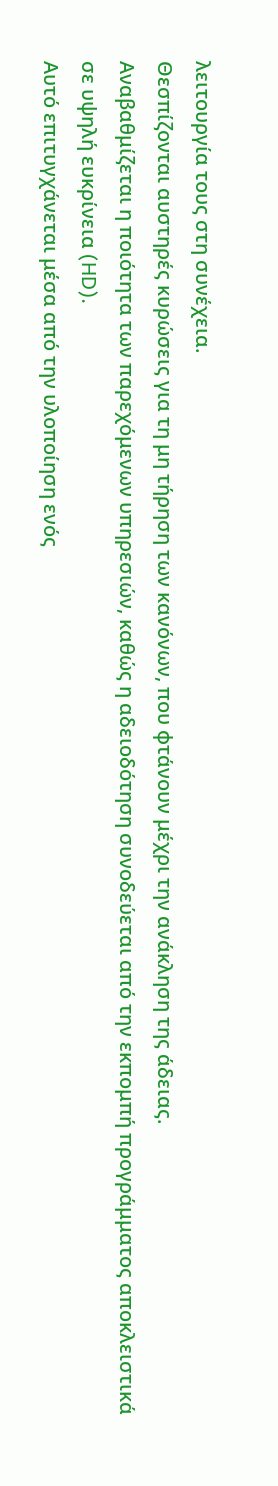λειτουργία τους στη συνέχεια.
Θεσπίζονται αυστηρές κυρώσεις για τη μη τήρηση των κανόνων, που φτάνουν μέχρι την ανάκληση της άδειας.
Αναβαθμίζεται η ποιότητα των παρεχόμενων υπηρεσιών, καθώς η αδειοδότηση συνοδεύεται από την εκπομπή προγράμματος αποκλειστικά σε υψηλή ευκρίνεια (HD).
Αυτό επιτυγχάνεται μέσα από την υλοποίηση ενός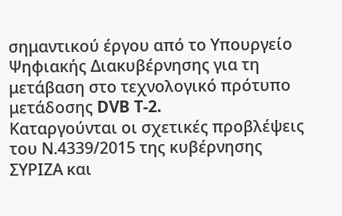σημαντικού έργου από το Υπουργείο Ψηφιακής Διακυβέρνησης για τη μετάβαση στο τεχνολογικό πρότυπο μετάδοσης DVB T-2.
Καταργούνται οι σχετικές προβλέψεις του Ν.4339/2015 της κυβέρνησης ΣΥΡΙΖΑ και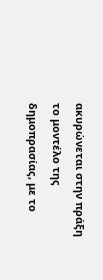ακυρώνεται στην πράξη το μοντέλο της δημοπρασίας, με το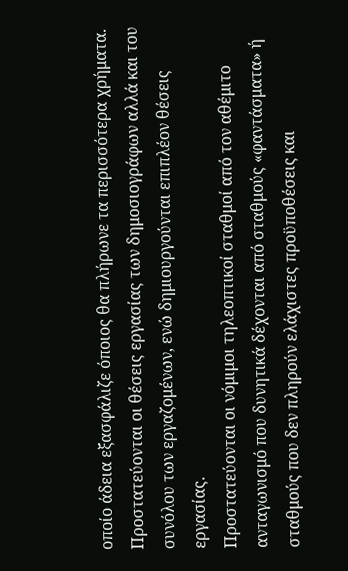οποίο άδεια εξασφάλιζε όποιος θα πλήρωνε τα περισσότερα χρήματα.
Προστατεύονται οι θέσεις εργασίας των δημοσιογράφων αλλά και του συνόλου των εργαζομένων, ενώ δημιουργούνται επιπλέον θέσεις εργασίας.
Προστατεύονται οι νόμιμοι τηλεοπτικοί σταθμοί από τον αθέμιτο ανταγωνισμό που δυνητικά δέχονται από σταθμούς «φαντάσματα» ή σταθμούς που δεν πληρούν ελάχιστες προϋποθέσεις και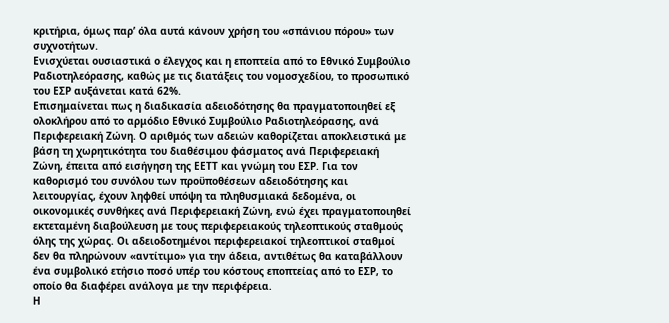κριτήρια, όμως παρ’ όλα αυτά κάνουν χρήση του «σπάνιου πόρου» των συχνοτήτων.
Ενισχύεται ουσιαστικά ο έλεγχος και η εποπτεία από το Εθνικό Συμβούλιο Ραδιοτηλεόρασης, καθώς με τις διατάξεις του νομοσχεδίου, το προσωπικό του ΕΣΡ αυξάνεται κατά 62%.
Επισημαίνεται πως η διαδικασία αδειοδότησης θα πραγματοποιηθεί εξ ολοκλήρου από το αρμόδιο Εθνικό Συμβούλιο Ραδιοτηλεόρασης, ανά Περιφερειακή Ζώνη. Ο αριθμός των αδειών καθορίζεται αποκλειστικά με βάση τη χωρητικότητα του διαθέσιμου φάσματος ανά Περιφερειακή Ζώνη, έπειτα από εισήγηση της ΕΕΤΤ και γνώμη του ΕΣΡ. Για τον καθορισμό του συνόλου των προϋποθέσεων αδειοδότησης και λειτουργίας, έχουν ληφθεί υπόψη τα πληθυσμιακά δεδομένα, οι οικονομικές συνθήκες ανά Περιφερειακή Ζώνη, ενώ έχει πραγματοποιηθεί εκτεταμένη διαβούλευση με τους περιφερειακούς τηλεοπτικούς σταθμούς όλης της χώρας. Οι αδειοδοτημένοι περιφερειακοί τηλεοπτικοί σταθμοί δεν θα πληρώνουν «αντίτιμο» για την άδεια, αντιθέτως θα καταβάλλουν ένα συμβολικό ετήσιο ποσό υπέρ του κόστους εποπτείας από το ΕΣΡ, το οποίο θα διαφέρει ανάλογα με την περιφέρεια.
Η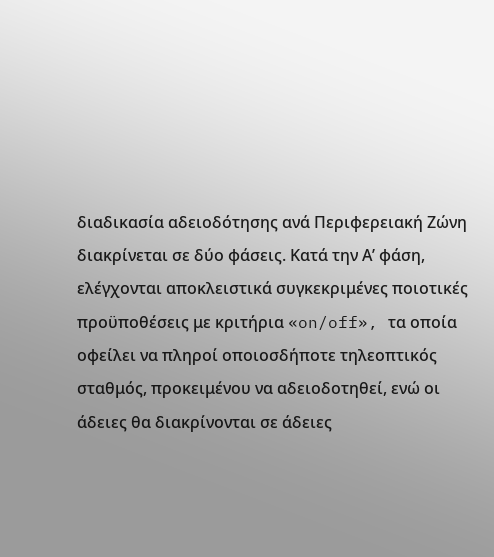διαδικασία αδειοδότησης ανά Περιφερειακή Ζώνη διακρίνεται σε δύο φάσεις. Κατά την Α’ φάση, ελέγχονται αποκλειστικά συγκεκριμένες ποιοτικές προϋποθέσεις με κριτήρια «on/off», τα οποία οφείλει να πληροί οποιοσδήποτε τηλεοπτικός σταθμός, προκειμένου να αδειοδοτηθεί, ενώ οι άδειες θα διακρίνονται σε άδειες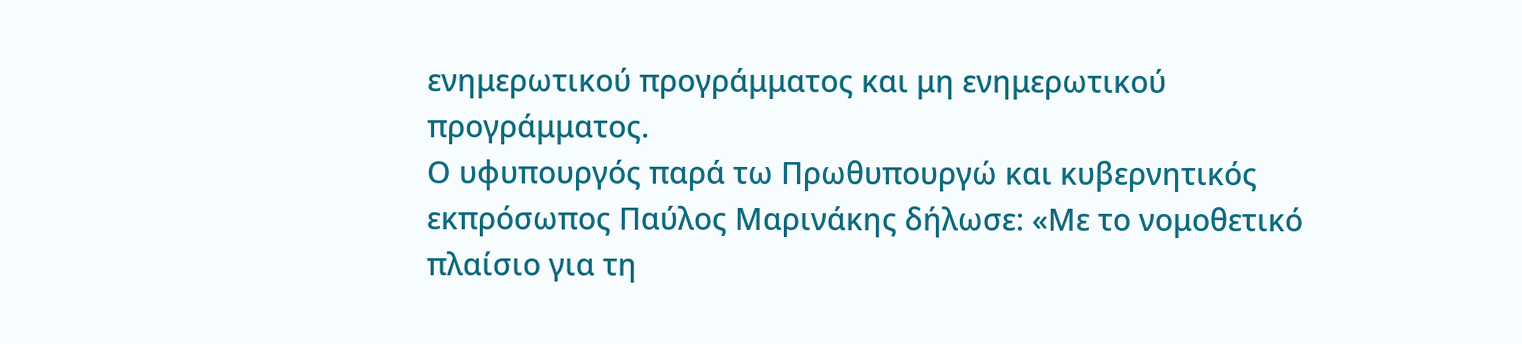ενημερωτικού προγράμματος και μη ενημερωτικού προγράμματος.
Ο υφυπουργός παρά τω Πρωθυπουργώ και κυβερνητικός εκπρόσωπος Παύλος Μαρινάκης δήλωσε: «Με το νομοθετικό πλαίσιο για τη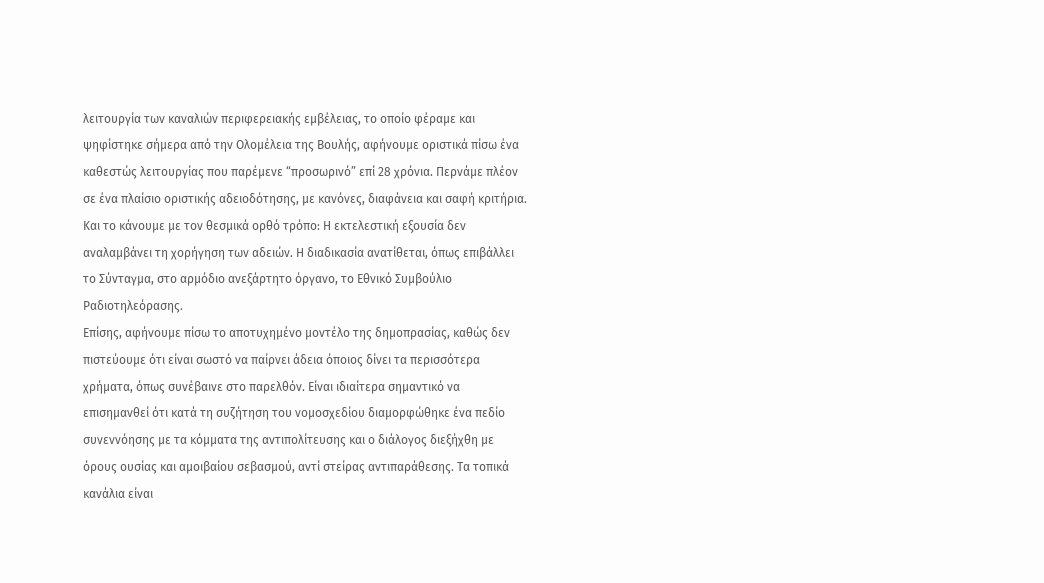λειτουργία των καναλιών περιφερειακής εμβέλειας, το οποίο φέραμε και ψηφίστηκε σήμερα από την Ολομέλεια της Βουλής, αφήνουμε οριστικά πίσω ένα καθεστώς λειτουργίας που παρέμενε “προσωρινό” επί 28 χρόνια. Περνάμε πλέον σε ένα πλαίσιο οριστικής αδειοδότησης, με κανόνες, διαφάνεια και σαφή κριτήρια. Και το κάνουμε με τον θεσμικά ορθό τρόπο: Η εκτελεστική εξουσία δεν αναλαμβάνει τη χορήγηση των αδειών. Η διαδικασία ανατίθεται, όπως επιβάλλει το Σύνταγμα, στο αρμόδιο ανεξάρτητο όργανο, το Εθνικό Συμβούλιο Ραδιοτηλεόρασης.
Επίσης, αφήνουμε πίσω το αποτυχημένο μοντέλο της δημοπρασίας, καθώς δεν πιστεύουμε ότι είναι σωστό να παίρνει άδεια όποιος δίνει τα περισσότερα χρήματα, όπως συνέβαινε στο παρελθόν. Είναι ιδιαίτερα σημαντικό να επισημανθεί ότι κατά τη συζήτηση του νομοσχεδίου διαμορφώθηκε ένα πεδίο συνεννόησης με τα κόμματα της αντιπολίτευσης και ο διάλογος διεξήχθη με όρους ουσίας και αμοιβαίου σεβασμού, αντί στείρας αντιπαράθεσης. Τα τοπικά κανάλια είναι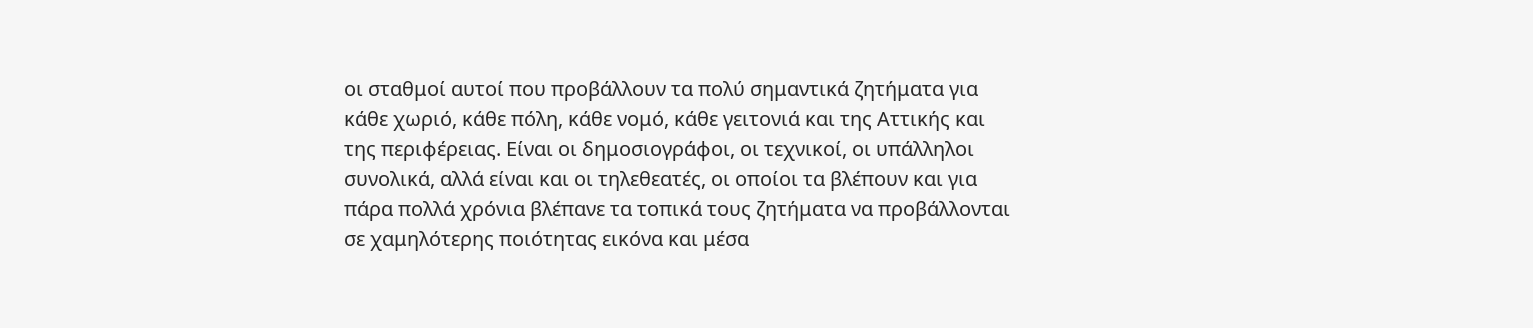οι σταθμοί αυτοί που προβάλλουν τα πολύ σημαντικά ζητήματα για κάθε χωριό, κάθε πόλη, κάθε νομό, κάθε γειτονιά και της Αττικής και της περιφέρειας. Είναι οι δημοσιογράφοι, οι τεχνικοί, οι υπάλληλοι συνολικά, αλλά είναι και οι τηλεθεατές, οι οποίοι τα βλέπουν και για πάρα πολλά χρόνια βλέπανε τα τοπικά τους ζητήματα να προβάλλονται σε χαμηλότερης ποιότητας εικόνα και μέσα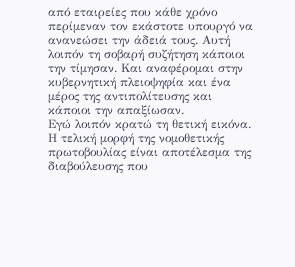από εταιρείες που κάθε χρόνο περίμεναν τον εκάστοτε υπουργό να ανανεώσει την άδειά τους. Αυτή λοιπόν τη σοβαρή συζήτηση κάποιοι την τίμησαν. Και αναφέρομαι στην κυβερνητική πλειοψηφία και ένα μέρος της αντιπολίτευσης και κάποιοι την απαξίωσαν.
Εγώ λοιπόν κρατώ τη θετική εικόνα. Η τελική μορφή της νομοθετικής πρωτοβουλίας είναι αποτέλεσμα της διαβούλευσης που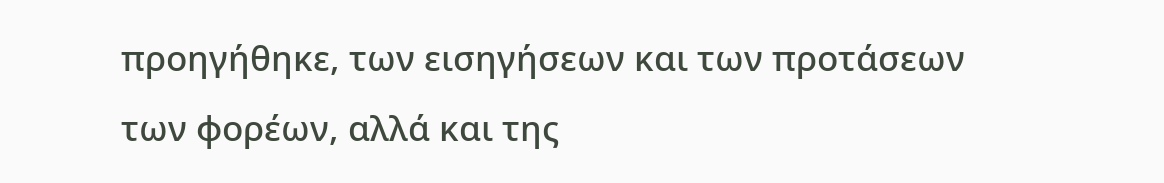προηγήθηκε, των εισηγήσεων και των προτάσεων των φορέων, αλλά και της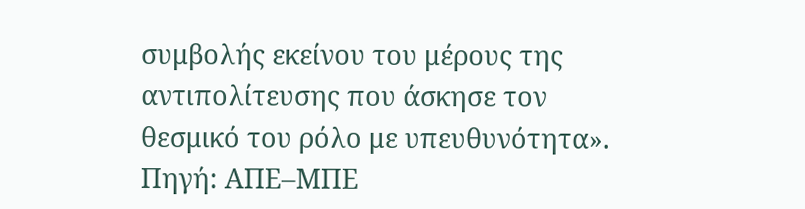συμβολής εκείνου του μέρους της αντιπολίτευσης που άσκησε τον θεσμικό του ρόλο με υπευθυνότητα».
Πηγή: ΑΠΕ–ΜΠΕ